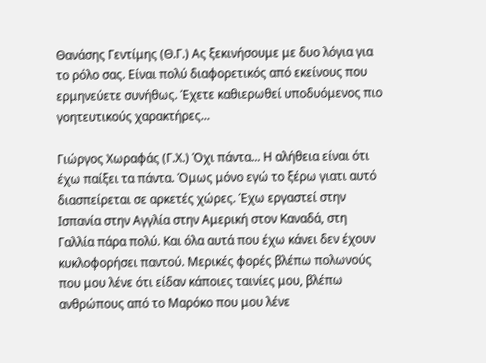Θανάσης Γεντίμης (Θ.Γ.) Ας ξεκινήσουμε με δυο λόγια για το ρόλο σας. Είναι πολύ διαφορετικός από εκείνους που ερμηνεύετε συνήθως. Έχετε καθιερωθεί υποδυόμενος πιο γοητευτικούς χαρακτήρες...

Γιώργος Χωραφάς (Γ.Χ.) Όχι πάντα... Η αλήθεια είναι ότι έχω παίξει τα πάντα. Όμως μόνο εγώ το ξέρω γιατι αυτό διασπείρεται σε αρκετές χώρες. Έχω εργαστεί στην Ισπανία στην Αγγλία στην Αμερική στον Καναδά, στη Γαλλία πάρα πολύ. Και όλα αυτά που έχω κάνει δεν έχουν κυκλοφορήσει παντού. Μερικές φορές βλέπω πολωνούς που μου λένε ότι είδαν κάποιες ταινίες μου, βλέπω ανθρώπους από το Μαρόκο που μου λένε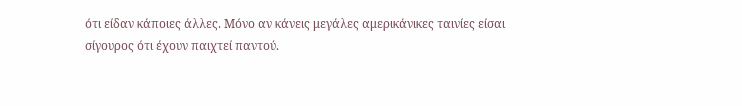ότι είδαν κάποιες άλλες. Μόνο αν κάνεις μεγάλες αμερικάνικες ταινίες είσαι σίγουρος ότι έχουν παιχτεί παντού.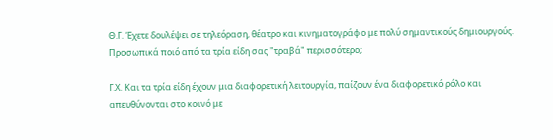Θ.Γ. Έχετε δουλέψει σε τηλεόραση, θέατρο και κινηματογράφο με πολύ σημαντικούς δημιουργούς. Προσωπικά ποιό από τα τρία είδη σας "τραβά" περισσότερο;

Γ.Χ. Και τα τρία είδη έχουν μια διαφορετική λειτουργία, παίζουν ένα διαφορετικό ρόλο και απευθύνονται στο κοινό με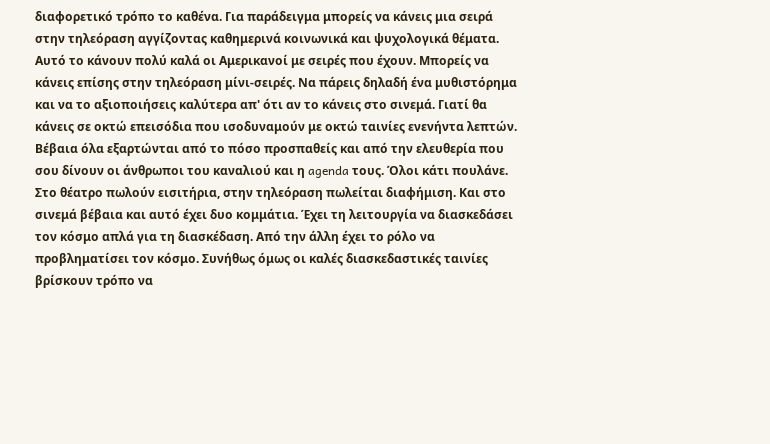διαφορετικό τρόπο το καθένα. Για παράδειγμα μπορείς να κάνεις μια σειρά στην τηλεόραση αγγίζοντας καθημερινά κοινωνικά και ψυχολογικά θέματα. Αυτό το κάνουν πολύ καλά οι Αμερικανοί με σειρές που έχουν. Μπορείς να κάνεις επίσης στην τηλεόραση μίνι-σειρές. Να πάρεις δηλαδή ένα μυθιστόρημα και να το αξιοποιήσεις καλύτερα απ' ότι αν το κάνεις στο σινεμά. Γιατί θα κάνεις σε οκτώ επεισόδια που ισοδυναμούν με οκτώ ταινίες ενενήντα λεπτών. Βέβαια όλα εξαρτώνται από το πόσο προσπαθείς και από την ελευθερία που σου δίνουν οι άνθρωποι του καναλιού και η agenda τους. Όλοι κάτι πουλάνε. Στο θέατρο πωλούν εισιτήρια, στην τηλεόραση πωλείται διαφήμιση. Και στο σινεμά βέβαια και αυτό έχει δυο κομμάτια. Έχει τη λειτουργία να διασκεδάσει τον κόσμο απλά για τη διασκέδαση. Από την άλλη έχει το ρόλο να προβληματίσει τον κόσμο. Συνήθως όμως οι καλές διασκεδαστικές ταινίες βρίσκουν τρόπο να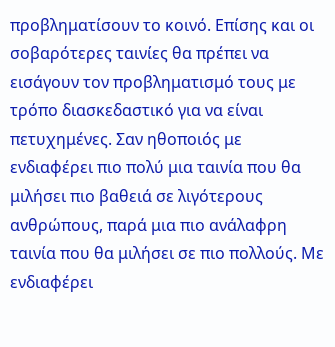προβληματίσουν το κοινό. Επίσης και οι σοβαρότερες ταινίες θα πρέπει να εισάγουν τον προβληματισμό τους με τρόπο διασκεδαστικό για να είναι πετυχημένες. Σαν ηθοποιός με ενδιαφέρει πιο πολύ μια ταινία που θα μιλήσει πιο βαθειά σε λιγότερους ανθρώπους, παρά μια πιο ανάλαφρη ταινία που θα μιλήσει σε πιο πολλούς. Με ενδιαφέρει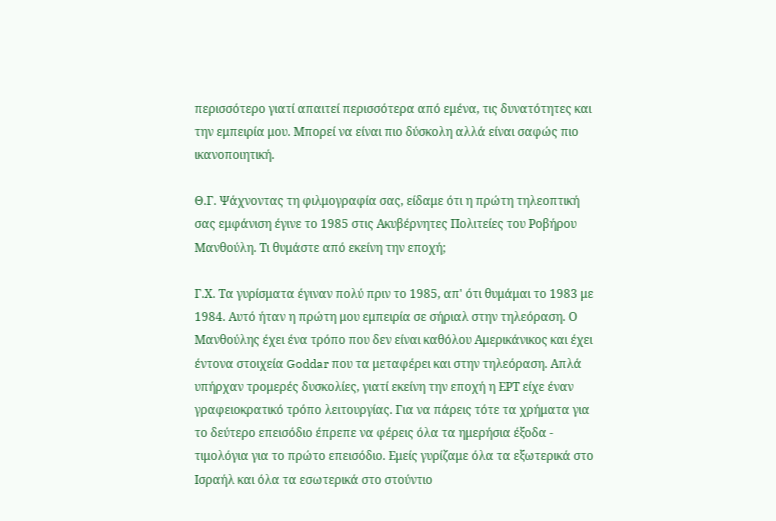περισσότερο γιατί απαιτεί περισσότερα από εμένα, τις δυνατότητες και την εμπειρία μου. Μπορεί να είναι πιο δύσκολη αλλά είναι σαφώς πιο ικανοποιητική.

Θ.Γ. Ψάχνοντας τη φιλμογραφία σας, είδαμε ότι η πρώτη τηλεοπτική σας εμφάνιση έγινε το 1985 στις Ακυβέρνητες Πολιτείες του Ροβήρου Μανθούλη. Τι θυμάστε από εκείνη την εποχή;

Γ.Χ. Τα γυρίσματα έγιναν πολύ πριν το 1985, απ' ότι θυμάμαι το 1983 με 1984. Αυτό ήταν η πρώτη μου εμπειρία σε σήριαλ στην τηλεόραση. Ο Μανθούλης έχει ένα τρόπο που δεν είναι καθόλου Αμερικάνικος και έχει έντονα στοιχεία Goddar που τα μεταφέρει και στην τηλεόραση. Απλά υπήρχαν τρομερές δυσκολίες, γιατί εκείνη την εποχή η ΕΡΤ είχε έναν γραφειοκρατικό τρόπο λειτουργίας. Για να πάρεις τότε τα χρήματα για το δεύτερο επεισόδιο έπρεπε να φέρεις όλα τα ημερήσια έξοδα - τιμολόγια για το πρώτο επεισόδιο. Εμείς γυρίζαμε όλα τα εξωτερικά στο Ισραήλ και όλα τα εσωτερικά στο στούντιο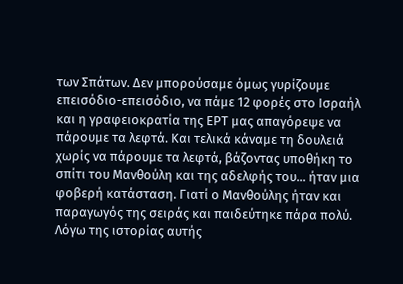των Σπάτων. Δεν μπορούσαμε όμως γυρίζουμε επεισόδιο-επεισόδιο, να πάμε 12 φορές στο Ισραήλ και η γραφειοκρατία της ΕΡΤ μας απαγόρεψε να πάρουμε τα λεφτά. Και τελικά κάναμε τη δουλειά χωρίς να πάρουμε τα λεφτά, βάζοντας υποθήκη το σπίτι του Μανθούλη και της αδελφής του... ήταν μια φοβερή κατάσταση. Γιατί ο Μανθούλης ήταν και παραγωγός της σειράς και παιδεύτηκε πάρα πολύ. Λόγω της ιστορίας αυτής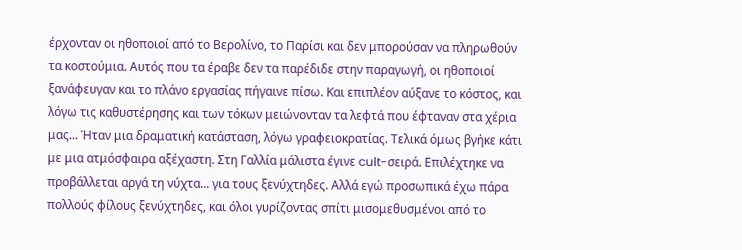έρχονταν οι ηθοποιοί από το Βερολίνο, το Παρίσι και δεν μπορούσαν να πληρωθούν τα κοστούμια. Αυτός που τα έραβε δεν τα παρέδιδε στην παραγωγή, οι ηθοποιοί ξανάφευγαν και το πλάνο εργασίας πήγαινε πίσω. Και επιπλέον αύξανε το κόστος, και λόγω τις καθυστέρησης και των τόκων μειώνονταν τα λεφτά που έφταναν στα χέρια μας... Ήταν μια δραματική κατάσταση, λόγω γραφειοκρατίας. Τελικά όμως βγήκε κάτι με μια ατμόσφαιρα αξέχαστη. Στη Γαλλία μάλιστα έγινε cult-σειρά. Επιλέχτηκε να προβάλλεται αργά τη νύχτα... για τους ξενύχτηδες. Αλλά εγώ προσωπικά έχω πάρα πολλούς φίλους ξενύχτηδες, και όλοι γυρίζοντας σπίτι μισομεθυσμένοι από το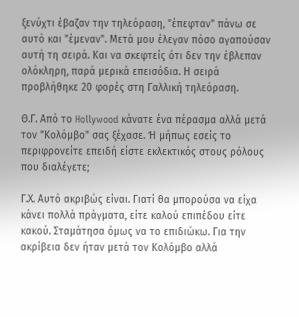ξενύχτι έβαζαν την τηλεόραση, "έπεφταν" πάνω σε αυτό και "έμεναν". Μετά μου έλεγαν πόσο αγαπούσαν αυτή τη σειρά. Και να σκεφτείς ότι δεν την έβλεπαν ολόκληρη, παρά μερικά επεισόδια. Η σειρά προβλήθηκε 20 φορές στη Γαλλική τηλεόραση.

Θ.Γ. Από το Hollywood κάνατε ένα πέρασμα αλλά μετά τον "Κολόμβο" σας ξέχασε. Ή μήπως εσείς το περιφρονείτε επειδή είστε εκλεκτικός στους ρόλους που διαλέγετε;

Γ.Χ. Αυτό ακριβώς είναι. Γιατί θα μπορούσα να είχα κάνει πολλά πράγματα, είτε καλού επιπέδου είτε κακού. Σταμάτησα όμως να το επιδιώκω. Για την ακρίβεια δεν ήταν μετά τον Κολόμβο αλλά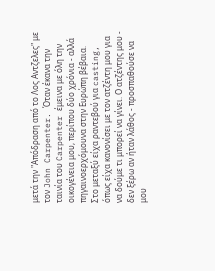μετά την "Απόδραση από το Λος Αντζελες" με τον John Carpenter. Όταν έκανα την ταινία του Carpenter έμεινα με όλη την οικογένεια μου, περίπου δύο χρόνια - αλλά πηγαινοερχόμουνα στην Ευρώπη βέβαια. Στο μεταξύ είχα ραντεβού για casting, όπως είχα κανονίσει με τον ατζέντη μου για να δούμε τι μπορεί να γίνει. Ο ατζέντης μου - δεν ξέρω αν ήταν λάθος - προσπαθούσε να μου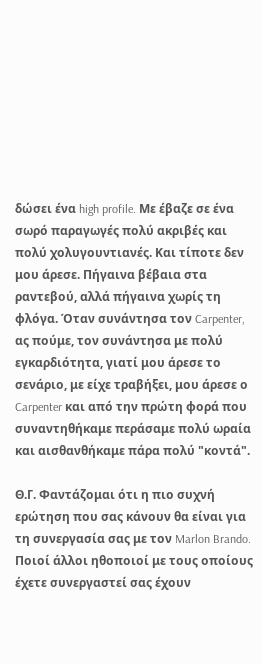δώσει ένα high profile. Με έβαζε σε ένα σωρό παραγωγές πολύ ακριβές και πολύ χολυγουντιανές. Και τίποτε δεν μου άρεσε. Πήγαινα βέβαια στα ραντεβού, αλλά πήγαινα χωρίς τη φλόγα. Όταν συνάντησα τον Carpenter, ας πούμε, τον συνάντησα με πολύ εγκαρδιότητα, γιατί μου άρεσε το σενάριο, με είχε τραβήξει, μου άρεσε ο Carpenter και από την πρώτη φορά που συναντηθήκαμε περάσαμε πολύ ωραία και αισθανθήκαμε πάρα πολύ "κοντά".

Θ.Γ. Φαντάζομαι ότι η πιο συχνή ερώτηση που σας κάνουν θα είναι για τη συνεργασία σας με τον Marlon Brando. Ποιοί άλλοι ηθοποιοί με τους οποίους έχετε συνεργαστεί σας έχουν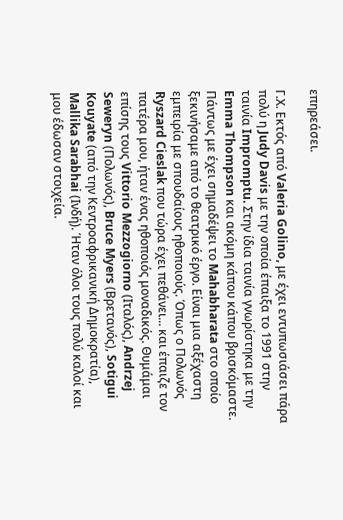επηρεάσει.

Γ.Χ. Εκτός από Valeria Golino, με έχει εντυπωσιάσει πάρα πολύ η Judy Davis με την οποία έπαιξα το 1991 στην ταινία Impromptu. Στην ίδια ταινία γνωρίστηκα με την Emma Thompson και ακόμη κάπου κάπου βρισκόμαστε. Πάντως με έχει σημαδέψει το Mahabharata στο οποίο ξεκινήσαμε από το θεατρικό έργο. Είναι μια αξέχαστη εμπειρία με σπουδαίους ηθοποιούς. Όπως ο Πολωνός Ryszard Cieslak που τώρα έχει πεθάνει... και έπαιζε τον πατέρα μου, ήταν ένας ηθοποιός μοναδικός. Θυμάμαι επίσης τους Vittorio Mezzogiorno (Ιταλός), Andrzej Seweryn (Πολωνός), Bruce Myers (Βρετανός), Sotigui Kouyate (από την Κεντροαφρικανική Δημοκρατία), Mallika Sarabhai (Ινδή). Ήταν όλοι τους πολύ καλοί και μου έδωσαν στοιχεία.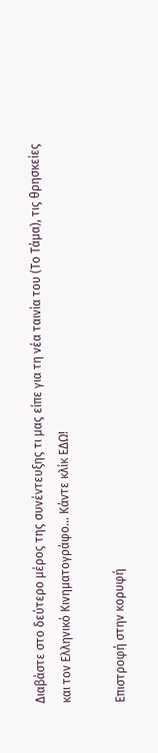Διαβάστε στο δεύτερο μέρος της συνέντευξης τι μας είπε για τη νέα ταινία του (Το Τάμα), τις θρησκείες και τον Ελληνικό Κινηματογράφο... Κάντε κλίκ ΕΔΩ!

Επιστροφή στην κορυφή